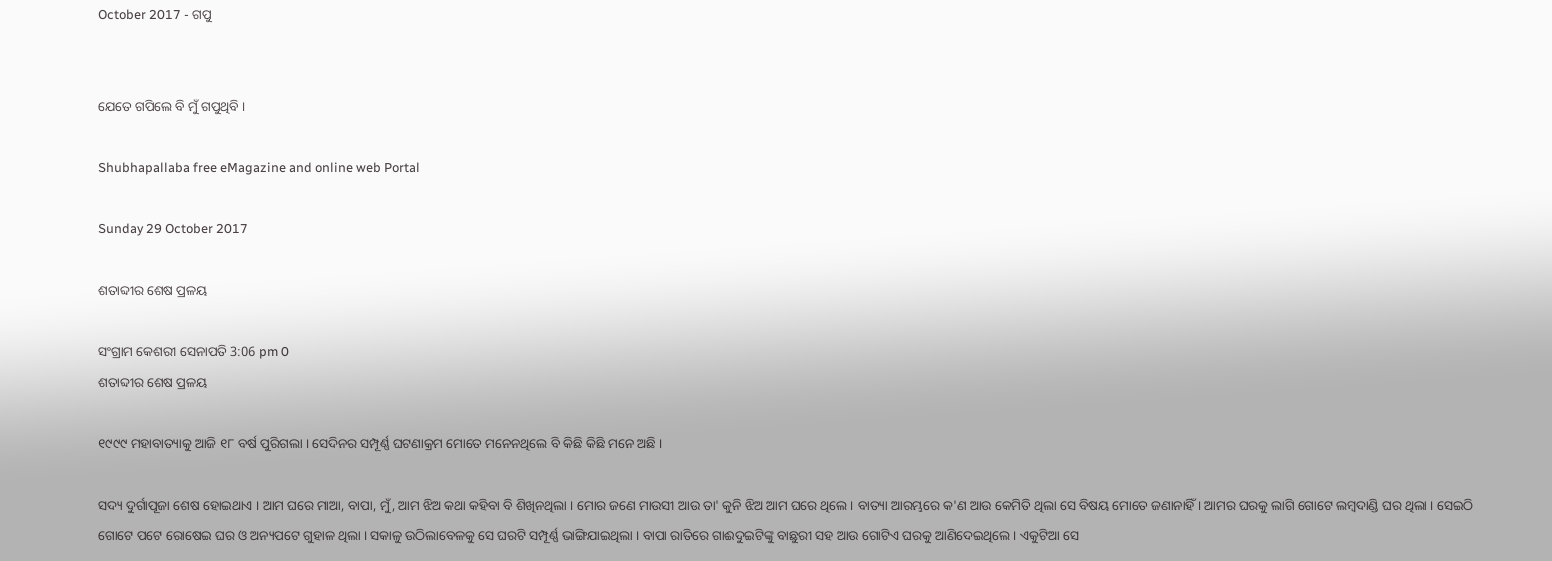October 2017 - ଗପୁ


ଯେତେ ଗପିଲେ ବି ମୁଁ ଗପୁଥିବି ।

Shubhapallaba free eMagazine and online web Portal

Sunday 29 October 2017

ଶତାବ୍ଦୀର ଶେଷ ପ୍ରଳୟ

ସଂଗ୍ରାମ କେଶରୀ ସେନାପତି 3:06 pm 0
ଶତାବ୍ଦୀର ଶେଷ ପ୍ରଳୟ

୧୯୯୯ ମହାବାତ୍ୟାକୁ ଆଜି ୧୮ ବର୍ଷ ପୁରିଗଲା । ସେଦିନର ସମ୍ପୂର୍ଣ୍ଣ ଘଟଣାକ୍ରମ ମୋତେ ମନେନଥିଲେ ବି କିଛି କିଛି ମନେ ଅଛି ।

ସଦ୍ୟ ଦୁର୍ଗାପୂଜା ଶେଷ ହୋଇଥାଏ । ଆମ ଘରେ ମାଆ, ବାପା, ମୁଁ, ଆମ ଝିଅ କଥା କ‌ହିବା ବି ଶିଖିନଥିଲା । ମୋର ଜଣେ ମାଉସୀ ଆଉ ତା' କୁନି ଝିଅ ଆମ ଘରେ ଥିଲେ । ବାତ୍ୟା ଆରମ୍ଭରେ କ'ଣ ଆଉ କେମିତି ଥିଲା ସେ ବିଷୟ ମୋତେ ଜଣାନାହିଁ । ଆମର ଘରକୁ ଲାଗି ଗୋଟେ ଲମ୍ବଦାଣ୍ଡି ଘର ଥିଲା । ସେଇଠି ଗୋଟେ ପଟେ ରୋଷେଇ ଘର ଓ ଅନ୍ୟପଟେ ଗୁହାଳ ଥିଲା । ସକାଳୁ ଉଠିଲାବେଳକୁ ସେ ଘରଟି ସମ୍ପୂର୍ଣ୍ଣ ଭାଙ୍ଗିଯାଇଥିଲା । ବାପା ରାତିରେ ଗାଈଦୁଇଟିଙ୍କୁ ବାଛୁରୀ ସ‌ହ ଆଉ ଗୋଟିଏ ଘରକୁ ଆଣିଦେଇଥିଲେ । ଏକୁଟିଆ ସେ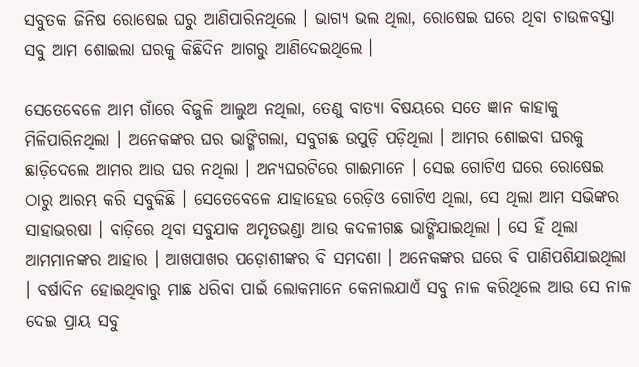ସବୁତକ ଜିନିଷ ରୋଷେଇ ଘରୁ ଆଣିପାରିନଥିଲେ । ଭାଗ୍ୟ ଭଲ ଥିଲା, ରୋଷେଇ ଘରେ ଥିବା ଚାଉଳବସ୍ତା ସବୁ ଆମ ଶୋଇଲା ଘରକୁ କିଛିଦିନ ଆଗରୁ ଆଣିଦେଇଥିଲେ ।

ସେତେବେଳେ ଆମ ଗାଁରେ ବିଜୁଳି ଆଲୁଅ ନଥିଲା, ତେଣୁ ବାତ୍ୟା ବିଷୟରେ ସତେ ଜ୍ଞାନ କାହାକୁ ମିଳିପାରିନଥିଲା । ଅନେକଙ୍କର ଘର ଭାଙ୍ଗିଗଲା, ସବୁଗଛ ଉପୁଡ଼ି ପଡ଼ିଥିଲା । ଆମର ଶୋଇବା ଘରକୁ ଛାଡ଼ିଦେଲେ ଆମର ଆଉ ଘର ନଥିଲା । ଅନ୍ୟଘରଟିରେ ଗାଈମାନେ । ସେଇ ଗୋଟିଏ ଘରେ ରୋଷେଇ ଠାରୁ ଆରମ୍ଭ କରି ସବୁକିଛି । ସେତେବେଳେ ଯାହାହେଉ ରେଡ଼ିଓ ଗୋଟିଏ ଥିଲା, ସେ ଥିଲା ଆମ ସଭିଙ୍କର ସାହାଭରଷା । ବାଡ଼ିରେ ଥିବା ସବୁଯାକ ଅମୃତଭଣ୍ଡା ଆଉ କଦଳୀଗଛ ଭାଙ୍ଗିଯାଇଥିଲା । ସେ ହିଁ ଥିଲା ଆମମାନଙ୍କର ଆହାର । ଆଖପାଖର ପଡ଼ୋଶୀଙ୍କର ବି ସମଦଶା । ଅନେକଙ୍କର ଘରେ ବି ପାଣିପଶିଯାଇଥିଲା । ବର୍ଷାଦିନ ହୋଇଥିବାରୁ ମାଛ ଧରିବା ପାଇଁ ଲୋକମାନେ କେନାଲଯାଏଁ ସବୁ ନାଳ କରିଥିଲେ ଆଉ ସେ ନାଳ ଦେଇ ପ୍ରାୟ ସବୁ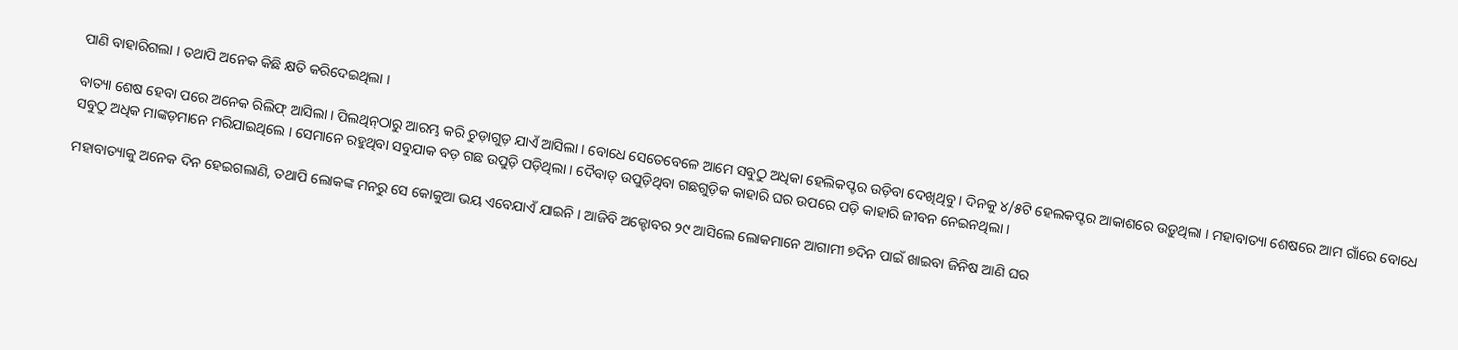ପାଣି ବାହାରିଗଲା । ତ‌ଥାପି ଅନେକ କିଛି କ୍ଷତି କରିଦେଇଥିଲା ।

ବାତ୍ୟା ଶେଷ ହେବା ପରେ ଅନେକ ରିଲିଫ୍ ଆସିଲା । ପିଲଥିନ୍‌ଠାରୁ ଆରମ୍ଭ କରି ଚୁଡ଼ାଗୁଡ଼ ଯାଏଁ ଆସିଲା । ବୋଧେ ସେତେବେଳେ ଆମେ ସବୁଠୁ ଅଧିକା ହେଲିକପ୍ଟର ଉଡ଼ିବା ଦେଖିଥିବୁ । ଦିନ‌କୁ ୪/୫ଟି ହେଲକପ୍ଟର ଆକାଶରେ ଉଡ଼ୁଥିଲା । ମହାବାତ୍ୟା ଶେଷରେ ଆମ ଗାଁରେ ବୋଧେ ସବୁଠୁ ଅଧିକ ମାଙ୍କଡ଼ମାନେ ମରିଯାଇଥିଲେ । ସେମାନେ ରହୁଥିବା ସବୁଯାକ ବଡ଼ ଗଛ ଉପୁଡ଼ି ପଡ଼ିଥିଲା । ଦୈବାତ୍ ଉପୁଡ଼ିଥିବା ଗଛଗୁଡ଼ିକ କାହାରି ଘର ଉପରେ ପଡ଼ି କାହାରି ଜୀବନ ନେଇନଥିଲା ।

ମହାବାତ୍ୟାକୁ ଅନେକ ଦିନ ହେଇଗଲାଣି, ତ‌ଥାପି ଲୋକଙ୍କ ମନରୁ ସେ କୋକୁଆ ଭୟ ଏବେଯାଏଁ ଯାଇନି । ଆଜିବି ଅକ୍ଟୋବର ୨୯ ଆସିଲେ ଲୋକମାନେ ଆଗାମୀ ୭ଦିନ ପାଇଁ ଖାଇବା ଜିନିଷ ଆଣି ଘର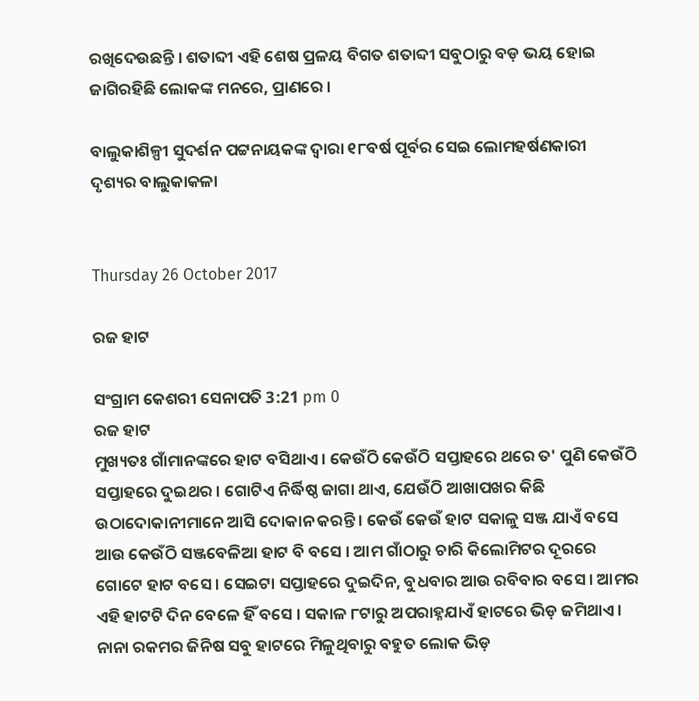ରଖିଦେଉଛନ୍ତି । ଶତାବ୍ଦୀ ଏହି ଶେଷ ପ୍ରଳୟ ବିଗତ ଶତାବ୍ଦୀ ସବୁଠାରୁ ବଡ଼ ଭୟ ହୋଇ ଜାଗିରହିଛି ଲୋକଙ୍କ ମନରେ, ପ୍ରାଣରେ ।

ବାଲୁକାଶିଳ୍ପୀ ସୁଦର୍ଶନ ପଟ୍ଟନାୟକଙ୍କ ଦ୍ୱାରା ୧୮ବର୍ଷ ପୂର୍ବର ସେଇ ଲୋମହର୍ଷଣକାରୀ ଦୃଶ୍ୟର ବାଲୁକାକଳା


Thursday 26 October 2017

ରଜ ହାଟ

ସଂଗ୍ରାମ କେଶରୀ ସେନାପତି 3:21 pm 0
ରଜ ହାଟ
ମୁଖ୍ୟତଃ ଗାଁମାନଙ୍କରେ ହାଟ ବସିଥାଏ । କେଉଁଠି କେଉଁଠି ସପ୍ତାହରେ ଥରେ ତ' ପୁଣି କେଉଁଠି ସପ୍ତାହରେ ଦୁଇଥର । ଗୋଟିଏ ନିର୍ଦ୍ଧିଷ୍ଠ ଜାଗା ଥାଏ, ଯେଉଁଠି ଆଖାପଖର କିଛି ଉଠାଦୋକାନୀମାନେ ଆସି ଦୋକାନ କରନ୍ତି । କେଉଁ କେଉଁ ହାଟ ସକାଳୁ ସଞ୍ଜ ଯାଏଁ ବସେ ଆଉ କେଉଁଠି ସଞ୍ଜବେଳିଆ ହାଟ ବି ବସେ । ଆମ ଗାଁଠାରୁ ଚାରି କିଲୋମିଟର ଦୂରରେ ଗୋଟେ ହାଟ ବସେ । ସେଇଟା ସପ୍ତାହରେ ଦୁଇଦିନ, ବୁଧବାର ଆଉ ରବିବାର ବସେ । ଆମର ଏହି ହାଟ‌ଟି ଦିନ ବେଳେ ହିଁ ବସେ । ସକାଳ ୮ଟାରୁ ଅପରାହ୍ନଯାଏଁ ହାଟରେ ଭିଡ଼ ଜମିଥାଏ । ନାନା ରକମର ଜିନିଷ ସବୁ ହାଟରେ ମିଳୁଥିବାରୁ ବ‌ହୁତ ଲୋକ ଭିଡ଼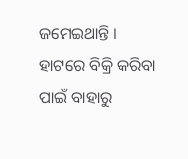ଜମେଇଥାନ୍ତି । ହାଟରେ ବିକ୍ରି କରିବା ପାଇଁ ବାହାରୁ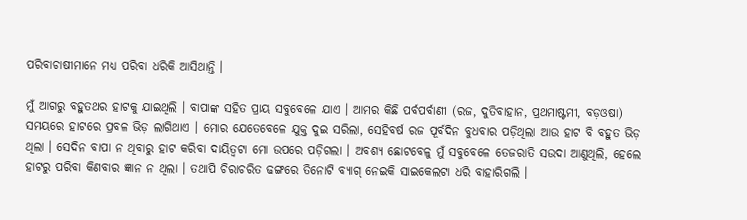ପରିବାଚାଷୀମାନେ ମଧ୍ୟ ପରିବା ଧରିକି ଆସିଥାନ୍ତି ।

ମୁଁ ଆଗରୁ ବ‌ହୁତ‌ଥର ହାଟକୁ ଯାଇଥିଲି । ବାପାଙ୍କ ସ‌ହିତ ପ୍ରାୟ ସବୁବେଳେ ଯାଏ । ଆମର କିଛି ପର୍ବପର୍ବାଣୀ (ରଜ, ଦୁତିବାହାନ, ପ୍ରଥମାଷ୍ଟମୀ, ବଡ଼ଓଷା) ସମୟରେ ହାଟରେ ପ୍ରବଳ ଭିଡ଼ ଲାଗିଥାଏ । ମୋର ଯେତେବେଳେ ଯୁକ୍ତ ଦୁଇ ସରିଲା, ସେହିବର୍ଷ ରଜ ପୂର୍ବଦିନ ବୁଧବାର ପଡ଼ିଥିଲା ଆଉ ହାଟ ବି ବ‌ହୁତ ଭିଡ଼ ଥିଲା । ସେଦିନ ବାପା ନ ଥିବାରୁ ହାଟ କରିବା ଦାୟିତ୍ୱଟା ମୋ ଉପରେ ପଡ଼ିଗଲା । ଅବଶ୍ୟ ଛୋଟବେଳୁ ମୁଁ ସବୁବେଳେ ତେଜରାତି ସଉଦା ଆଣୁଥିଲି, ହେଲେ ହାଟରୁ ପରିବା କିଣବାର ଜ୍ଞାନ ନ ଥିଲା । ତ‌ଥାପି ଚିରାଚରିତ ଢଙ୍ଗରେ ତିନୋଟି ବ୍ୟାଗ୍ ନେଇକି ସାଇକେଲଟା ଧରି ବାହାରିଗଲି ।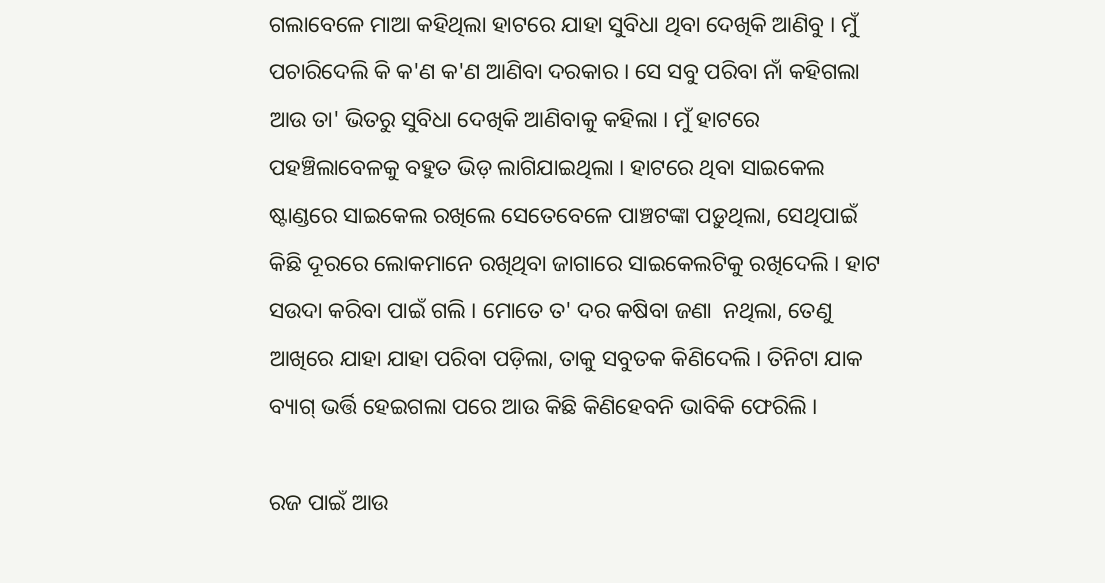ଗଲାବେଳେ ମାଆ କ‌ହିଥିଲା ହାଟରେ ଯାହା ସୁବିଧା ଥିବା ଦେଖିକି ଆଣିବୁ । ମୁଁ ପଚାରିଦେଲି କି କ'ଣ କ'ଣ ଆଣିବା ଦରକାର । ସେ ସବୁ ପରିବା ନାଁ କ‌ହିଗଲା ଆଉ ତା' ଭିତରୁ ସୁବିଧା ଦେଖିକି ଆଣିବାକୁ କ‌ହିଲା । ମୁଁ ହାଟରେ ପ‌ହ‌ଞ୍ଚିଲାବେଳକୁ ବ‌ହୁତ ଭିଡ଼ ଲାଗିଯାଇଥିଲା । ହାଟରେ ଥିବା ସାଇକେଲ ଷ୍ଟାଣ୍ଡରେ ସାଇକେଲ ରଖିଲେ ସେତେବେଳେ ପାଞ୍ଚଟଙ୍କା ପଡ଼ୁଥିଲା, ସେଥିପାଇଁ କିଛି ଦୂରରେ ଲୋକମାନେ ରଖିଥିବା ଜାଗାରେ ସାଇକେଲଟିକୁ ରଖିଦେଲି । ହାଟ ସଉଦା କରିବା ପାଇଁ ଗଲି । ମୋତେ ତ' ଦର କଷିବା ଜଣା  ନଥିଲା, ତେଣୁ ଆଖିରେ ଯାହା ଯାହା ପରିବା ପଡ଼ିଲା, ତାକୁ ସବୁତକ କିଣିଦେଲି । ତିନିଟା ଯାକ ବ୍ୟାଗ୍ ଭର୍ତ୍ତି ହେଇଗଲା ପରେ ଆଉ କିଛି କିଣିହେବନି ଭାବିକି ଫେରିଲି ।

ରଜ ପାଇଁ ଆଉ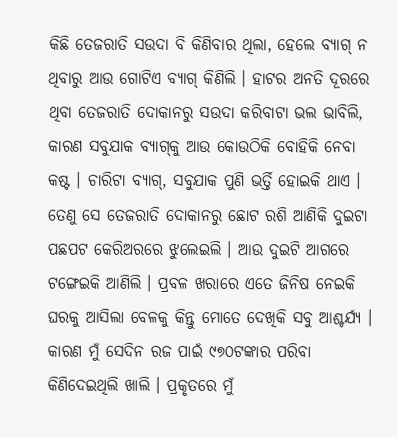କିଛି ତେଜରାତି ସଉଦା ବି କିଣିବାର ଥିଲା, ହେଲେ ବ୍ୟାଗ୍ ନ ଥିବାରୁ ଆଉ ଗୋଟିଏ ବ୍ୟାଗ୍ କିଣିଲି । ହାଟର ଅନତି ଦୂରରେ ଥିବା ତେଜରାତି ଦୋକାନରୁ ସଉଦା କରିବାଟା ଭଲ ଭାବିଲି, କାରଣ ସବୁଯାକ ବ୍ୟାଗ୍‌କୁ ଆଉ କୋଉଠିକି ବୋହିକି ନେବା କଷ୍ଟ । ଚାରିଟା ବ୍ୟାଗ୍, ସବୁଯାକ ପୁଣି ଭର୍ତ୍ତି ହୋଇକି ଥାଏ । ତେଣୁ ସେ ତେଜରାତି ଦୋକାନରୁ ଛୋଟ ରଶି ଆଣିକି ଦୁଇଟା ପଛପଟ କେରିଅରରେ ଝୁଲେଇଲି । ଆଉ ଦୁଇଟି ଆଗରେ ଟଙ୍ଗେଇକି ଆଣିଲି । ପ୍ରବଳ ଖରାରେ ଏତେ ଜିନିଷ ନେଇକି ଘରକୁ ଆସିଲା ବେଳକୁ କିନ୍ତୁ ମୋତେ ଦେଖିକି ସବୁ ଆଶ୍ଚର୍ଯ୍ୟ । କାରଣ ମୁଁ ସେଦିନ ରଜ ପାଇଁ ୯୭୦ଟଙ୍କାର ପରିବା କିଣିଦେଇଥିଲି ଖାଲି । ପ୍ରକୃତରେ ମୁଁ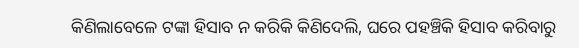କିଣିଲାବେଳେ ଟଙ୍କା ହିସାବ ନ କରିକି କିଣିଦେଲି, ଘରେ ପ‌ହ‌ଞ୍ଚିକି ହିସାବ କରିବାରୁ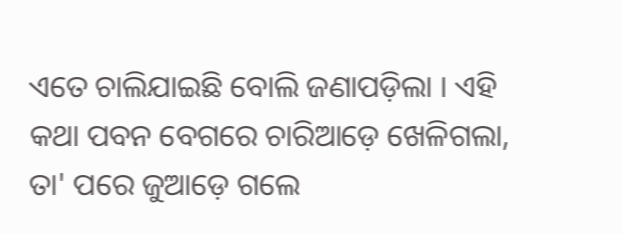ଏତେ ଚାଲିଯାଇଛି ବୋଲି ଜଣାପଡ଼ିଲା । ଏହି କଥା ପବନ ବେଗରେ ଚାରିଆଡ଼େ ଖେଳିଗଲା, ତା' ପରେ ଜୁଆଡ଼େ ଗଲେ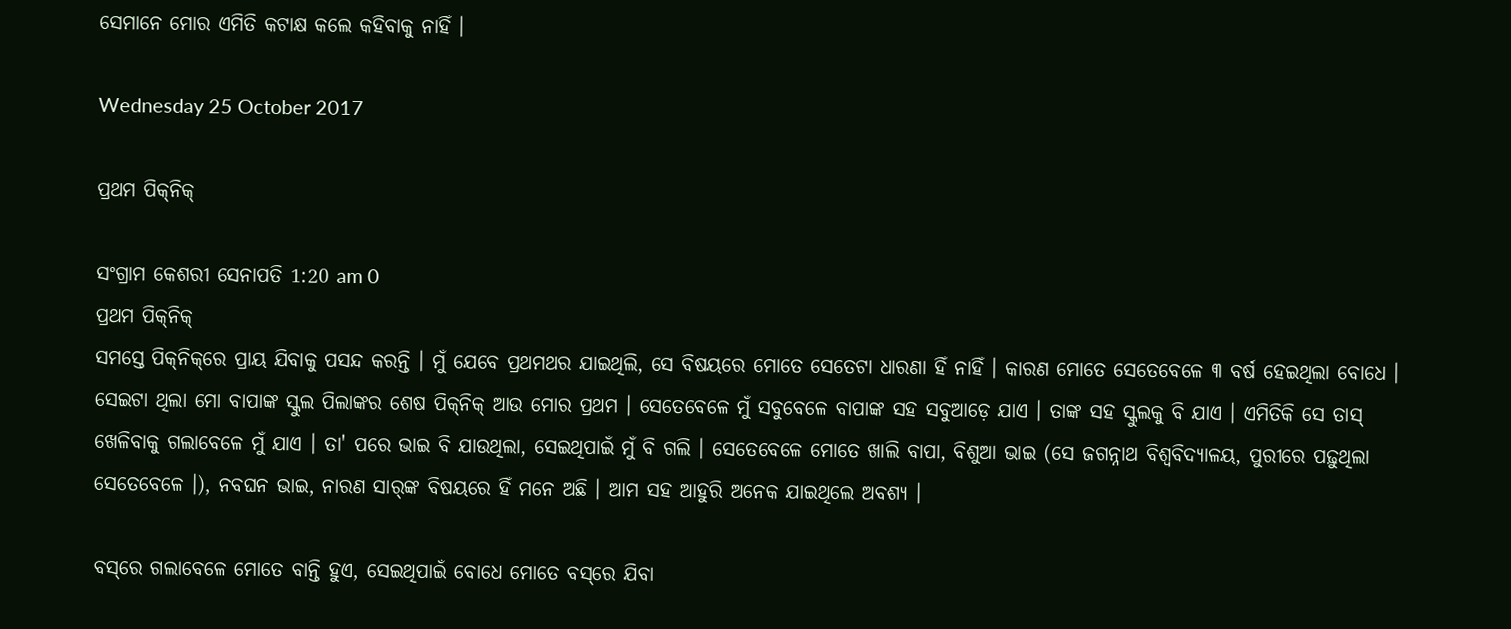ସେମାନେ ମୋର ଏମିତି କଟାକ୍ଷ କଲେ କ‌ହିବାକୁ ନାହିଁ ।

Wednesday 25 October 2017

ପ୍ରଥମ ପିକ୍‌ନିକ୍

ସଂଗ୍ରାମ କେଶରୀ ସେନାପତି 1:20 am 0
ପ୍ରଥମ ପିକ୍‌ନିକ୍
ସମସ୍ତେ ପିକ୍‌ନିକ୍‌ରେ ପ୍ରାୟ ଯିବାକୁ ପସନ୍ଦ କରନ୍ତି । ମୁଁ ଯେବେ ପ୍ରଥମଥର ଯାଇଥିଲି, ସେ ବିଷୟରେ ମୋତେ ସେତେଟା ଧାରଣା ହିଁ ନାହିଁ । କାରଣ ମୋତେ ସେତେବେଳେ ୩ ବର୍ଷ ହେଇଥିଲା ବୋଧେ । ସେଇଟା ଥିଲା ମୋ ବାପାଙ୍କ ସ୍କୁଲ ପିଲାଙ୍କର ଶେଷ ପିକ୍‌ନିକ୍ ଆଉ ମୋର ପ୍ରଥମ । ସେତେବେଳେ ମୁଁ ସବୁବେଳେ ବାପାଙ୍କ ସ‌ହ ସବୁଆଡ଼େ ଯାଏ । ତାଙ୍କ ସ‌ହ ସ୍କୁଲକୁ ବି ଯାଏ । ଏମିତିକି ସେ ତାସ୍ ଖେଳିବାକୁ ଗଲାବେଳେ ମୁଁ ଯାଏ । ତା' ପରେ ଭାଇ ବି ଯାଉଥିଲା, ସେଇଥିପାଇଁ ମୁଁ ବି ଗଲି । ସେତେବେଳେ ମୋତେ ଖାଲି ବାପା, ବିଶୁଆ ଭାଇ (ସେ ଜଗନ୍ନାଥ ବିଶ୍ୱବିଦ୍ୟାଳୟ, ପୁରୀରେ ପଢ଼ୁଥିଲା ସେତେବେଳେ ।), ନବଘନ ଭାଇ, ନାରଣ ସାର୍‌ଙ୍କ ବିଷୟରେ ହିଁ ମନେ ଅଛି । ଆମ ସ‌ହ ଆହୁରି ଅନେକ ଯାଇଥିଲେ ଅବଶ୍ୟ ।

ବସ୍‌ରେ ଗଲାବେଳେ ମୋତେ ବାନ୍ତି ହୁଏ, ସେଇଥିପାଇଁ ବୋଧେ ମୋତେ ବସ୍‌ରେ ଯିବା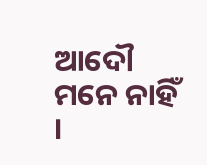ଆଦୌ ମନେ ନାହିଁ ।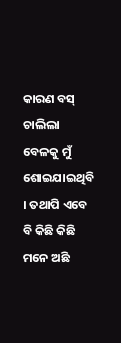କାରଣ ବସ୍ ଚାଲିଲା ବେଳକୁ ମୁଁ ଶୋଇଯାଇଥିବି । ତ‌ଥାପି ଏବେ ବି କିଛି କିଛି ମନେ ଅଛି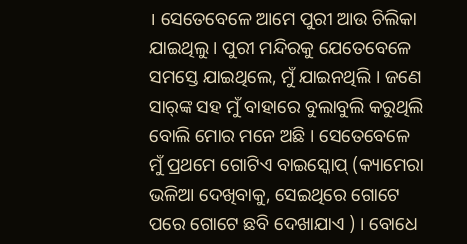। ସେତେବେଳେ ଆମେ ପୁରୀ ଆଉ ଚିଲିକା ଯାଇଥିଲୁ । ପୁରୀ ମନ୍ଦିରକୁ ଯେତେବେଳେ ସମସ୍ତେ ଯାଇଥିଲେ, ମୁଁ ଯାଇନଥିଲି । ଜଣେ ସାର୍‌ଙ୍କ ସ‌ହ ମୁଁ ବାହାରେ ବୁଲାବୁଲି କରୁଥିଲି ବୋଲି ମୋର ମନେ ଅଛି । ସେତେବେଳେ ମୁଁ ପ୍ରଥମେ ଗୋଟିଏ ବାଇସ୍କୋପ୍ (କ୍ୟାମେରା ଭଳିଆ ଦେଖିବାକୁ, ସେଇଥିରେ ଗୋଟେ ପରେ ଗୋଟେ ଛବି ଦେଖାଯାଏ ) । ବୋଧେ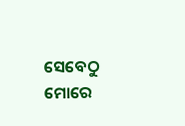ସେବେଠୁ ମୋରେ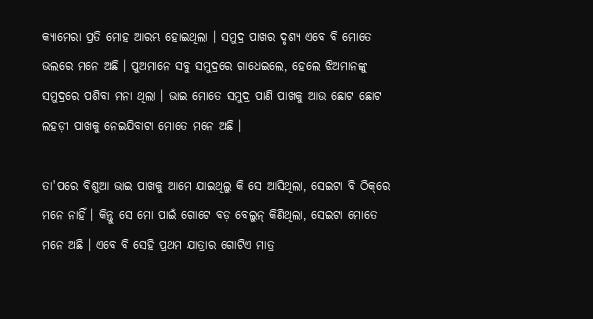କ୍ୟାମେରା ପ୍ରତି ମୋହ ଆରମ୍ଭ ହୋଇଥିଲା । ସମୁଦ୍ର ପାଖର ଦୃଶ୍ୟ ଏବେ ବି ମୋତେ ଭଲରେ ମନେ ଅଛି । ପୁଅମାନେ ସବୁ ସମୁଦ୍ରରେ ଗା‌ଧେଇଲେ, ହେଲେ ଝିଅମାନଙ୍କୁ ସମୁଦ୍ରରେ ପଶିବା ମନା ଥିଲା । ଭାଇ ମୋତେ ସମୁଦ୍ର ପାଣି ପାଖକୁ ଆଉ ଛୋଟ ଛୋଟ ଲ‌ହଡ଼ୀ ପାଖକୁ ନେଇଯିବାଟା ମୋତେ ମନେ ଅଛି ।

ତା'ପରେ ବିଶୁଆ ଭାଇ ପାଖକୁ ଆମେ ଯାଇଥିଲୁ କି ସେ ଆସିଥିଲା, ସେଇଟା ବି ଠିକ୍‌ରେ ମନେ ନାହିଁ । କିନ୍ତୁ ସେ ମୋ ପାଇଁ ଗୋଟେ ବଡ଼ ବେଲୁନ୍ କିଣିଥିଲା, ସେଇଟା ମୋତେ ମନେ ଅଛି । ଏବେ ବି ସେହି ପ୍ରଥମ ଯାତ୍ରାର ଗୋଟିଏ ମାତ୍ର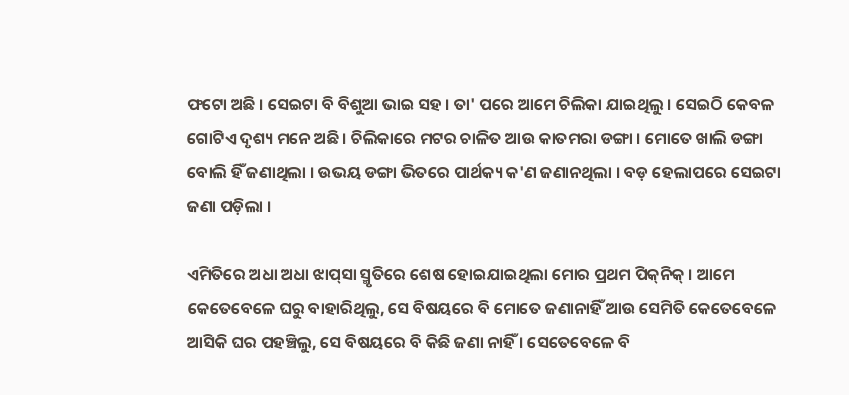ଫଟୋ ଅଛି । ସେଇଟା ବି ବିଶୁଆ ଭାଇ ସ‌ହ । ତା' ପରେ ଆମେ ଚିଲିକା ଯାଇଥିଲୁ । ସେଇଠି କେବଳ ଗୋଟିଏ ଦୃଶ୍ୟ ମନେ ଅଛି । ଚିଲିକାରେ ମଟର ଚାଳିତ ଆଉ କାତମରା ଡଙ୍ଗା । ମୋତେ ଖାଲି ଡଙ୍ଗା ବୋଲି ହିଁ ଜଣାଥିଲା । ଉଭୟ ଡଙ୍ଗା ଭିତରେ ପାର୍ଥକ୍ୟ କ'ଣ ଜଣାନଥିଲା । ବଡ଼ ହେଲାପରେ ସେଇଟା ଜଣା ପଡ଼ିଲା ।

ଏମିତିରେ ଅଧା ଅଧା ଝାପ୍‌ସା ସ୍ମୃତିରେ ଶେଷ ହୋଇଯାଇଥିଲା ମୋର ପ୍ରଥମ ପିକ୍‌ନିକ୍ । ଆମେ କେତେବେଳେ ଘରୁ ବାହାରିଥିଲୁ, ସେ ବିଷୟରେ ବି ମୋତେ ଜଣାନାହିଁ ଆଉ ସେମିତି କେତେବେଳେ ଆସିକି ଘର ପ‌ହ‌ଞ୍ଚିଲୁ, ସେ ବିଷୟରେ ବି କିଛି ଜଣା ନାହିଁ । ସେତେବେଳେ ବି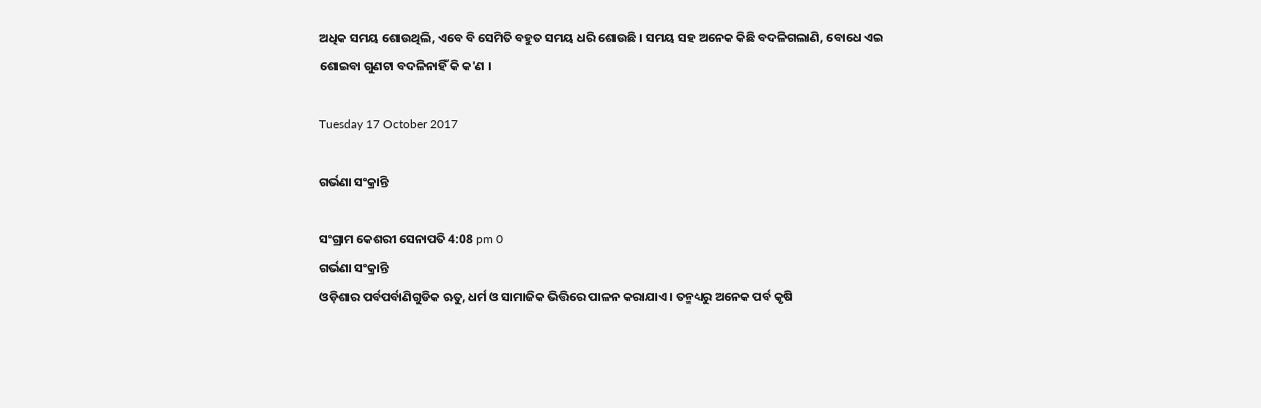ଅଧିକ ସମୟ ଶୋଉଥିଲି, ଏବେ ବି ସେମିତି ବ‌ହୁତ ସମୟ ଧରି ଶୋଉଛି । ସମୟ ସ‌ହ ଅନେକ କିଛି ବଦଳିଗଲାଣି, ବୋଧେ ଏଇ ଶୋଇବା ଗୁଣ‌ଟା ବଦଳିନାହିଁ କି କ'ଣ ।

Tuesday 17 October 2017

ଗର୍ଭଣା ସଂକ୍ରାନ୍ତି

ସଂଗ୍ରାମ କେଶରୀ ସେନାପତି 4:08 pm 0
ଗର୍ଭଣା ସଂକ୍ରାନ୍ତି
ଓଡ଼ିଶାର ପର୍ବପର୍ବାଣିଗୁଡିକ ଋତୁ, ଧର୍ମ ଓ ସାମାଜିକ ଭିତ୍ତିରେ ପାଳନ କରାଯାଏ । ତନ୍ମଧ୍ୟରୁ ଅନେକ ପର୍ବ କୃଷି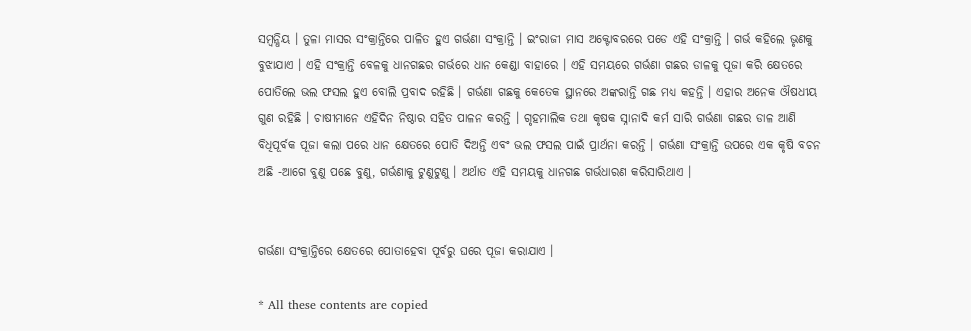ସମ୍ବନ୍ଧିୟ । ତୁଳା ମାସର ସଂକ୍ରାନ୍ତିରେ ପାଳିତ ହୁଏ ଗର୍ଭଣା ସଂକ୍ରାନ୍ତି । ଇଂରାଜୀ ମାସ ଅକ୍ଟୋବରରେ ପଡେ ଏହି ସଂକ୍ରାନ୍ତି । ଗର୍ଭ କହିଲେ ଭୃଣକୁ ବୁଝାଯାଏ । ଏହି ସଂକ୍ରାନ୍ତି ବେଳକୁ ଧାନଗଛର ଗର୍ଭରେ ଧାନ କେଣ୍ଡା ବାହାରେ । ଏହି ସମୟରେ ଗର୍ଭଣା ଗଛର ଡାଳକୁ ପୂଜା କରି କ୍ଷେତରେ ପୋତିଲେ ଭଲ ଫସଲ ହୁଏ ବୋଲି ପ୍ରବାଦ ରହିଛି । ଗର୍ଭଣା ଗଛକୁ କେତେକ ସ୍ଥାନରେ ଅଙ୍କରାନ୍ତି ଗଛ ମଧ୍ୟ କହନ୍ତି । ଏହାର ଅନେକ ଔଷଧୀୟ ଗୁଣ ରହିଛି । ଚାଷୀମାନେ ଏହିଦିନ ନିଷ୍ଠାର ସହିତ ପାଳନ କରନ୍ତି । ଗୃହମାଲିକ ତଥା କୃଷକ ସ୍ନାନାଦି କର୍ମ ସାରି ଗର୍ଭଣା ଗଛର ଡାଳ ଆଣି ବିଧିପୂର୍ବକ ପୂଜା କଲା ପରେ ଧାନ କ୍ଷେତରେ ପୋତି ଦିଅନ୍ତି ଏବଂ ଭଲ ଫସଲ ପାଇଁ ପ୍ରାର୍ଥନା କରନ୍ତି । ଗର୍ଭଣା ସଂକ୍ରାନ୍ତି ଉପରେ ଏକ କୃଷି ବଚନ ଅଛି -ଆଗେ ବୁଣୁ ପଛେ ବୁଣୁ, ଗର୍ଭଣାକୁ ଟୁଣୁଟୁଣୁ । ଅର୍ଥାତ ଏହି ସମୟକୁ ଧାନଗଛ ଗର୍ଭଧାରଣ କରିସାରିଥାଏ ।


ଗର୍ଭଣା ସଂକ୍ରାନ୍ତିରେ କ୍ଷେତରେ ପୋତାହେବା ପୂର୍ବରୁ ଘରେ ପୂଜା କରାଯାଏ ।

* All these contents are copied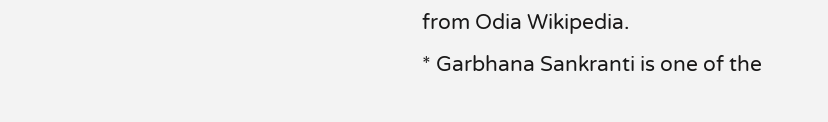from Odia Wikipedia.
* Garbhana Sankranti is one of the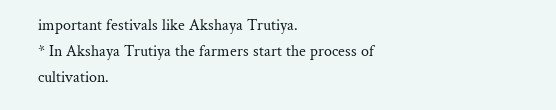important festivals like Akshaya Trutiya.
* In Akshaya Trutiya the farmers start the process of cultivation.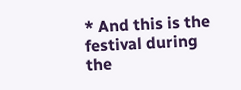* And this is the festival during the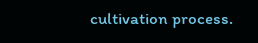cultivation process.